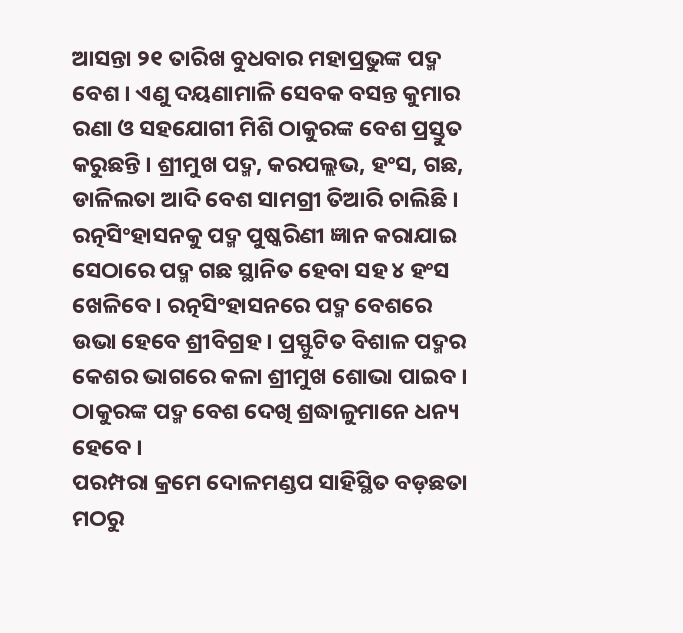ଆସନ୍ତା ୨୧ ତାରିଖ ବୁଧବାର ମହାପ୍ରଭୁଙ୍କ ପଦ୍ମ ବେଶ । ଏଣୁ ଦୟଣାମାଳି ସେବକ ବସନ୍ତ କୁମାର ରଣା ଓ ସହଯୋଗୀ ମିଶି ଠାକୁରଙ୍କ ବେଶ ପ୍ରସ୍ତୁତ କରୁଛନ୍ତି । ଶ୍ରୀମୁଖ ପଦ୍ମ, କରପଲ୍ଲଭ, ହଂସ, ଗଛ, ଡାଳିଲତା ଆଦି ବେଶ ସାମଗ୍ରୀ ତିଆରି ଚାଲିଛି । ରତ୍ନସିଂହାସନକୁ ପଦ୍ମ ପୁଷ୍କରିଣୀ ଜ୍ଞାନ କରାଯାଇ ସେଠାରେ ପଦ୍ମ ଗଛ ସ୍ଥାନିତ ହେବା ସହ ୪ ହଂସ ଖେଳିବେ । ରତ୍ନସିଂହାସନରେ ପଦ୍ମ ବେଶରେ ଉଭା ହେବେ ଶ୍ରୀବିଗ୍ରହ । ପ୍ରସ୍ଫୁଟିତ ବିଶାଳ ପଦ୍ମର କେଶର ଭାଗରେ କଳା ଶ୍ରୀମୁଖ ଶୋଭା ପାଇବ । ଠାକୁରଙ୍କ ପଦ୍ମ ବେଶ ଦେଖି ଶ୍ରଦ୍ଧାଳୁମାନେ ଧନ୍ୟ ହେବେ ।
ପରମ୍ପରା କ୍ରମେ ଦୋଳମଣ୍ଡପ ସାହିସ୍ଥିତ ବଡ଼ଛତା ମଠରୁ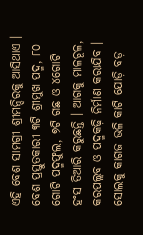ଏହି ବେଶ ସାମଗ୍ରୀ ଶ୍ରୀମନ୍ଦିରକୁ ଆସିଥାଏ । ବେଶ ପ୍ରସ୍ତୁତକାରୀ ୩ଟି ଶ୍ରୀମୁଖ ପଦ୍ମ, ୮୦ ଗୋଟି ପଦ୍ମଫୁଲ, ୭ଟି ଗଛ ଓ ୪ଗୋଟି ହଂସ ତିଆରି କରୁଛନ୍ତି । ଆଗକୁ ମାଳଚୂଳ, କରପଲ୍ଲବ ଓ ପଦ୍ମକଢ଼ି ନିର୍ମାଣ କରାଯିବ । ସୋଲକୁ କାଗଜ ଭଳି କାଟି ଯୋଡ଼ି ବଡ଼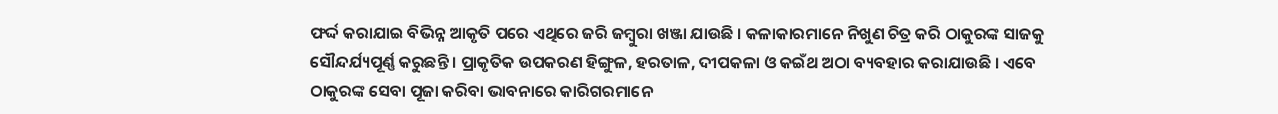ଫର୍ଦ୍ଦ କରାଯାଇ ବିଭିନ୍ନ ଆକୃତି ପରେ ଏଥିରେ ଜରି ଜମ୍ବୁରା ଖଞ୍ଜା ଯାଉଛି । କଳାକାରମାନେ ନିଖୁଣ ଚିତ୍ର କରି ଠାକୁରଙ୍କ ସାଜକୁ ସୌନ୍ଦର୍ଯ୍ୟପୂର୍ଣ୍ଣ କରୁଛନ୍ତି । ପ୍ରାକୃତିକ ଉପକରଣ ହିଙ୍ଗୁଳ, ହରତାଳ, ଦୀପକଳା ଓ କଇଁଥ ଅଠା ବ୍ୟବହାର କରାଯାଉଛି । ଏବେ ଠାକୁରଙ୍କ ସେବା ପୂଜା କରିବା ଭାବନାରେ କାରିଗରମାନେ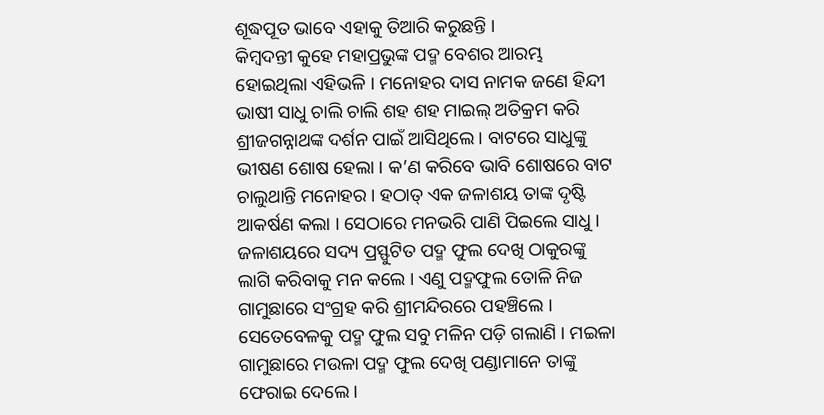ଶୂଦ୍ଧପୂତ ଭାବେ ଏହାକୁ ତିଆରି କରୁଛନ୍ତି ।
କିମ୍ବଦନ୍ତୀ କୁହେ ମହାପ୍ରଭୁଙ୍କ ପଦ୍ମ ବେଶର ଆରମ୍ଭ ହୋଇଥିଲା ଏହିଭଳି । ମନୋହର ଦାସ ନାମକ ଜଣେ ହିନ୍ଦୀ ଭାଷୀ ସାଧୁ ଚାଲି ଚାଲି ଶହ ଶହ ମାଇଲ୍ ଅତିକ୍ରମ କରି ଶ୍ରୀଜଗନ୍ନାଥଙ୍କ ଦର୍ଶନ ପାଇଁ ଆସିଥିଲେ । ବାଟରେ ସାଧୁଙ୍କୁ ଭୀଷଣ ଶୋଷ ହେଲା । କ’ଣ କରିବେ ଭାବି ଶୋଷରେ ବାଟ ଚାଲୁଥାନ୍ତି ମନୋହର । ହଠାତ୍ ଏକ ଜଳାଶୟ ତାଙ୍କ ଦୃଷ୍ଟି ଆକର୍ଷଣ କଲା । ସେଠାରେ ମନଭରି ପାଣି ପିଇଲେ ସାଧୁ । ଜଳାଶୟରେ ସଦ୍ୟ ପ୍ରସ୍ଫୁଟିତ ପଦ୍ମ ଫୁଲ ଦେଖି ଠାକୁରଙ୍କୁ ଲାଗି କରିବାକୁ ମନ କଲେ । ଏଣୁ ପଦ୍ମଫୁଲ ତୋଳି ନିଜ ଗାମୁଛାରେ ସଂଗ୍ରହ କରି ଶ୍ରୀମନ୍ଦିରରେ ପହଞ୍ଚିଲେ ।
ସେତେବେଳକୁ ପଦ୍ମ ଫୁଲ ସବୁ ମଳିନ ପଡ଼ି ଗଲାଣି । ମଇଳା ଗାମୁଛାରେ ମଉଳା ପଦ୍ମ ଫୁଲ ଦେଖି ପଣ୍ଡାମାନେ ତାଙ୍କୁ ଫେରାଇ ଦେଲେ ।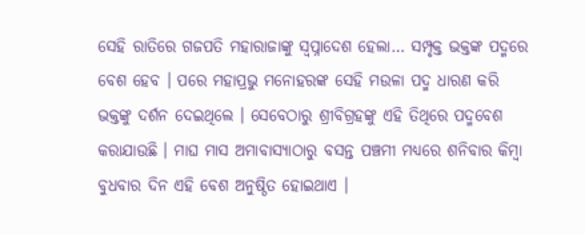ସେହି ରାତିରେ ଗଜପତି ମହାରାଜାଙ୍କୁ ସ୍ୱପ୍ନାଦେଶ ହେଲା… ସମ୍ପୃକ୍ତ ଭକ୍ତଙ୍କ ପଦ୍ମରେ ବେଶ ହେବ । ପରେ ମହାପ୍ରଭୁ ମନୋହରଙ୍କ ସେହି ମଉଳା ପଦ୍ମ ଧାରଣ କରି ଭକ୍ତଙ୍କୁ ଦର୍ଶନ ଦେଇଥିଲେ । ସେବେଠାରୁ ଶ୍ରୀବିଗ୍ରହଙ୍କୁ ଏହି ତିଥିରେ ପଦ୍ମବେଶ କରାଯାଉଛି । ମାଘ ମାସ ଅମାବାସ୍ୟାଠାରୁ ବସନ୍ତ ପଞ୍ଚମୀ ମଧ୍ୟରେ ଶନିବାର କିମ୍ବା ବୁଧବାର ଦିନ ଏହି ବେଶ ଅନୁଷ୍ଠିତ ହୋଇଥାଏ ।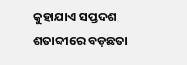କୁହାଯାଏ ସପ୍ତଦଶ ଶତାବ୍ଦୀରେ ବଡ଼ଛତା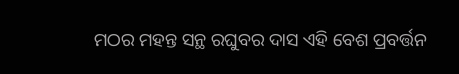ମଠର ମହନ୍ତ ସନ୍ଥ ରଘୁବର ଦାସ ଏହି ବେଶ ପ୍ରବର୍ତ୍ତନ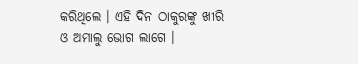କରିଥିଲେ । ଏହି ଦିନ ଠାକୁରଙ୍କୁ ଖୀରି ଓ ଅମାଲୁ ଭୋଗ ଲାଗେ ।